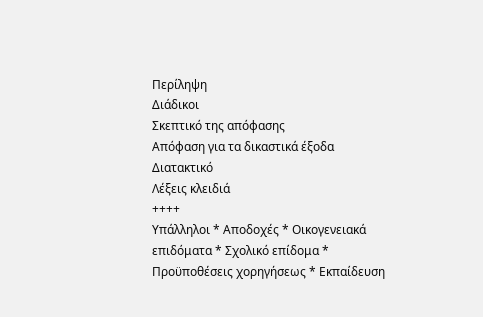Περίληψη
Διάδικοι
Σκεπτικό της απόφασης
Απόφαση για τα δικαστικά έξοδα
Διατακτικό
Λέξεις κλειδιά
++++
Υπάλληλοι * Αποδοχές * Οικογενειακά επιδόματα * Σχολικό επίδομα * Προϋποθέσεις χορηγήσεως * Εκπαίδευση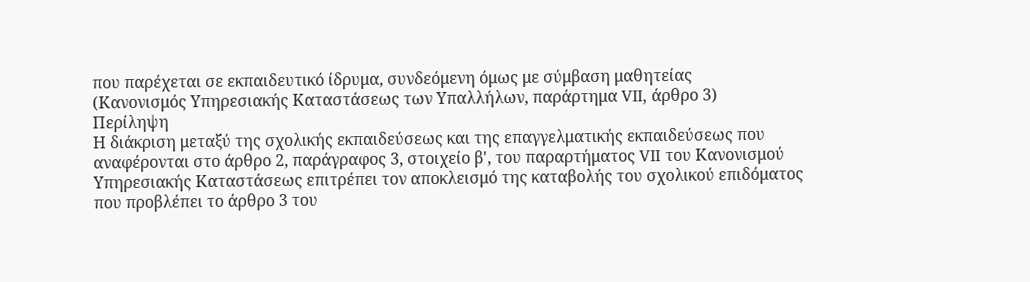που παρέχεται σε εκπαιδευτικό ίδρυμα, συνδεόμενη όμως με σύμβαση μαθητείας
(Κανονισμός Υπηρεσιακής Καταστάσεως των Υπαλλήλων, παράρτημα VII, άρθρο 3)
Περίληψη
Η διάκριση μεταξύ της σχολικής εκπαιδεύσεως και της επαγγελματικής εκπαιδεύσεως που αναφέρονται στο άρθρο 2, παράγραφος 3, στοιχείο β', του παραρτήματος VII του Κανονισμού Υπηρεσιακής Καταστάσεως επιτρέπει τον αποκλεισμό της καταβολής του σχολικού επιδόματος που προβλέπει το άρθρο 3 του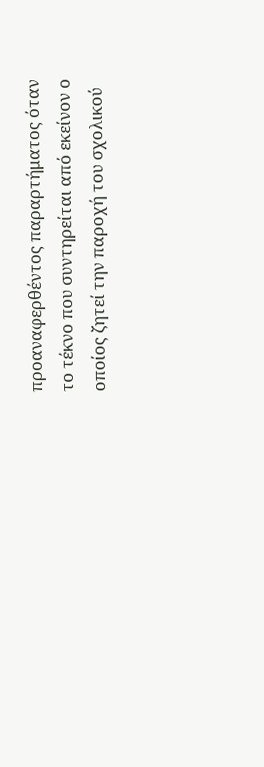προαναφερθέντος παραρτήματος όταν το τέκνο που συντηρείται από εκείνον ο οποίος ζητεί την παροχή του σχολικού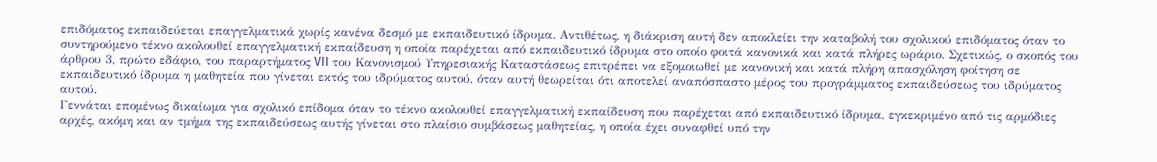επιδόματος εκπαιδεύεται επαγγελματικά χωρίς κανένα δεσμό με εκπαιδευτικό ίδρυμα. Αντιθέτως, η διάκριση αυτή δεν αποκλείει την καταβολή του σχολικού επιδόματος όταν το συντηρούμενο τέκνο ακολουθεί επαγγελματική εκπαίδευση η οποία παρέχεται από εκπαιδευτικό ίδρυμα στο οποίο φοιτά κανονικά και κατά πλήρες ωράριο. Σχετικώς, ο σκοπός του άρθρου 3, πρώτο εδάφιο, του παραρτήματος VII του Κανονισμού Υπηρεσιακής Καταστάσεως επιτρέπει να εξομοιωθεί με κανονική και κατά πλήρη απασχόληση φοίτηση σε εκπαιδευτικό ίδρυμα η μαθητεία που γίνεται εκτός του ιδρύματος αυτού, όταν αυτή θεωρείται ότι αποτελεί αναπόσπαστο μέρος του προγράμματος εκπαιδεύσεως του ιδρύματος αυτού.
Γεννάται επομένως δικαίωμα για σχολικό επίδομα όταν το τέκνο ακολουθεί επαγγελματική εκπαίδευση που παρέχεται από εκπαιδευτικό ίδρυμα, εγκεκριμένο από τις αρμόδιες αρχές, ακόμη και αν τμήμα της εκπαιδεύσεως αυτής γίνεται στο πλαίσιο συμβάσεως μαθητείας, η οποία έχει συναφθεί υπό την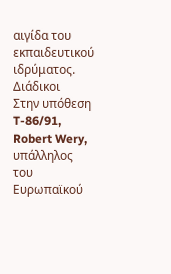αιγίδα του εκπαιδευτικού ιδρύματος.
Διάδικοι
Στην υπόθεση T-86/91,
Robert Wery, υπάλληλος του Ευρωπαϊκού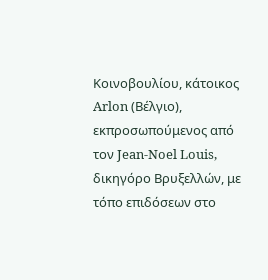Κοινοβουλίου, κάτοικος Arlon (Βέλγιο), εκπροσωπούμενος από τον Jean-Noel Louis, δικηγόρο Βρυξελλών, με τόπο επιδόσεων στο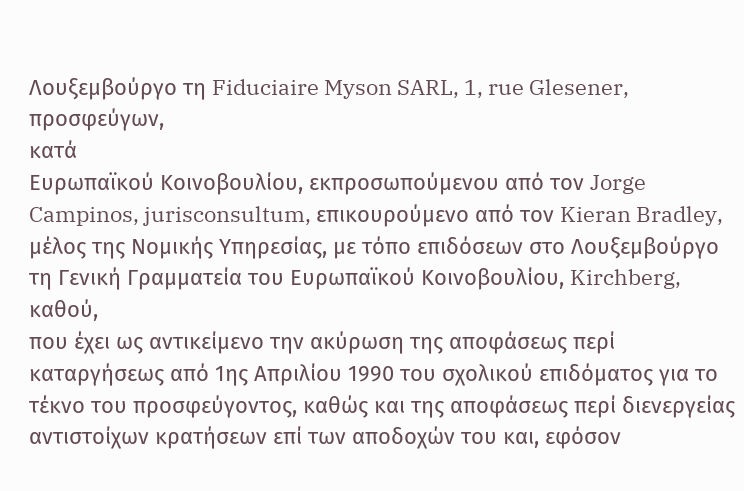Λουξεμβούργο τη Fiduciaire Myson SARL, 1, rue Glesener,
προσφεύγων,
κατά
Ευρωπαϊκού Κοινοβουλίου, εκπροσωπούμενου από τον Jorge Campinos, jurisconsultum, επικουρούμενο από τον Kieran Bradley, μέλος της Νομικής Υπηρεσίας, με τόπο επιδόσεων στο Λουξεμβούργο τη Γενική Γραμματεία του Ευρωπαϊκού Κοινοβουλίου, Kirchberg,
καθού,
που έχει ως αντικείμενο την ακύρωση της αποφάσεως περί καταργήσεως από 1ης Απριλίου 1990 του σχολικού επιδόματος για το τέκνο του προσφεύγοντος, καθώς και της αποφάσεως περί διενεργείας αντιστοίχων κρατήσεων επί των αποδοχών του και, εφόσον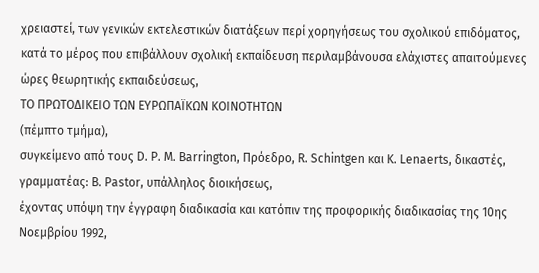χρειαστεί, των γενικών εκτελεστικών διατάξεων περί χορηγήσεως του σχολικού επιδόματος, κατά το μέρος που επιβάλλουν σχολική εκπαίδευση περιλαμβάνουσα ελάχιστες απαιτούμενες ώρες θεωρητικής εκπαιδεύσεως,
ΤΟ ΠΡΩΤΟΔΙΚΕΙΟ ΤΩΝ ΕΥΡΩΠΑΪΚΩΝ ΚΟΙΝΟΤΗΤΩΝ
(πέμπτο τμήμα),
συγκείμενο από τους D. P. M. Barrington, Πρόεδρο, R. Schintgen και K. Lenaerts, δικαστές,
γραμματέας: B. Pastor, υπάλληλος διοικήσεως,
έχοντας υπόψη την έγγραφη διαδικασία και κατόπιν της προφορικής διαδικασίας της 10ης Νοεμβρίου 1992,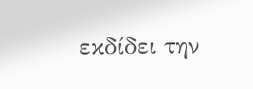εκδίδει την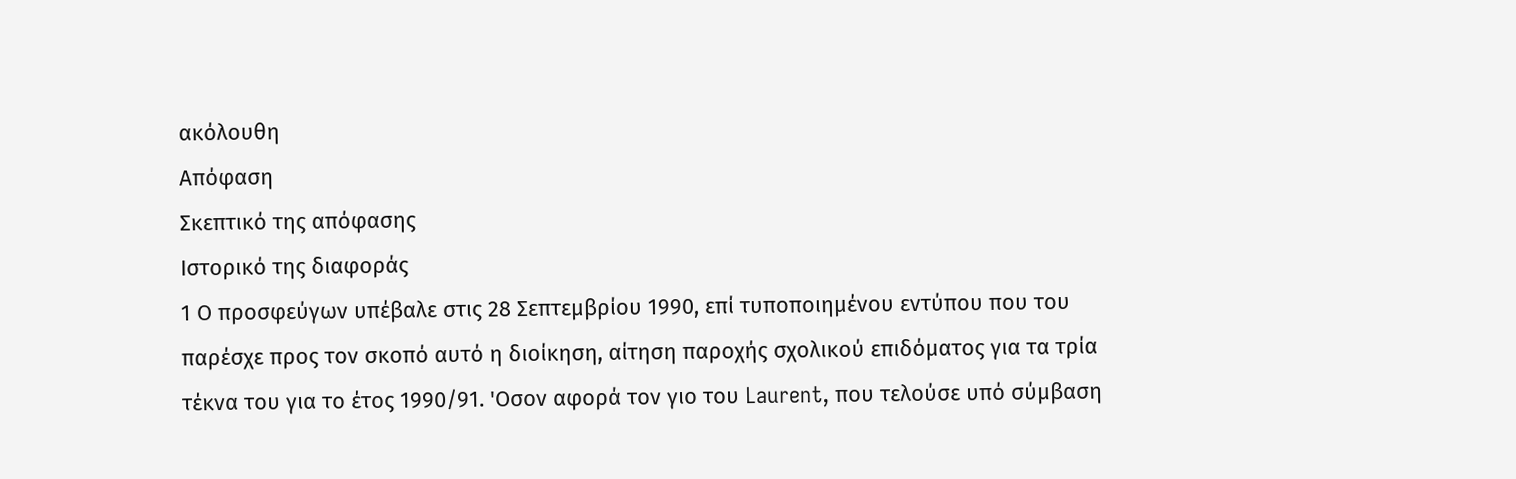ακόλουθη
Απόφαση
Σκεπτικό της απόφασης
Ιστορικό της διαφοράς
1 Ο προσφεύγων υπέβαλε στις 28 Σεπτεμβρίου 1990, επί τυποποιημένου εντύπου που του παρέσχε προς τον σκοπό αυτό η διοίκηση, αίτηση παροχής σχολικού επιδόματος για τα τρία τέκνα του για το έτος 1990/91. 'Οσον αφορά τον γιο του Laurent, που τελούσε υπό σύμβαση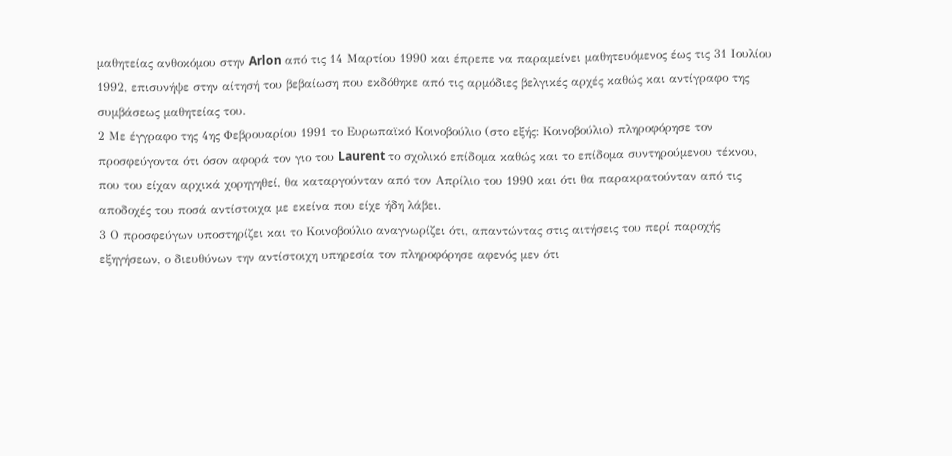μαθητείας ανθοκόμου στην Arlon από τις 14 Μαρτίου 1990 και έπρεπε να παραμείνει μαθητευόμενος έως τις 31 Ιουλίου 1992, επισυνήψε στην αίτησή του βεβαίωση που εκδόθηκε από τις αρμόδιες βελγικές αρχές καθώς και αντίγραφο της συμβάσεως μαθητείας του.
2 Με έγγραφο της 4ης Φεβρουαρίου 1991 το Ευρωπαϊκό Κοινοβούλιο (στο εξής: Κοινοβούλιο) πληροφόρησε τον προσφεύγοντα ότι όσον αφορά τον γιο του Laurent το σχολικό επίδομα καθώς και το επίδομα συντηρούμενου τέκνου, που του είχαν αρχικά χορηγηθεί, θα καταργούνταν από τον Απρίλιο του 1990 και ότι θα παρακρατούνταν από τις αποδοχές του ποσά αντίστοιχα με εκείνα που είχε ήδη λάβει.
3 Ο προσφεύγων υποστηρίζει και το Κοινοβούλιο αναγνωρίζει ότι, απαντώντας στις αιτήσεις του περί παροχής εξηγήσεων, ο διευθύνων την αντίστοιχη υπηρεσία τον πληροφόρησε αφενός μεν ότι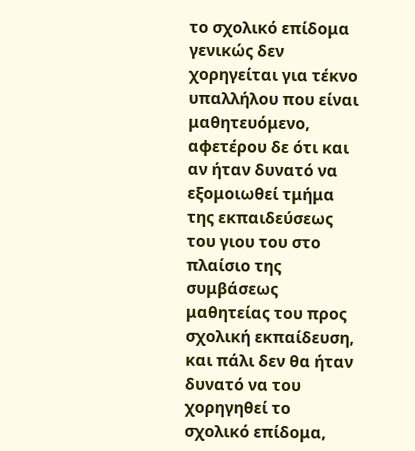το σχολικό επίδομα γενικώς δεν χορηγείται για τέκνο υπαλλήλου που είναι μαθητευόμενο, αφετέρου δε ότι και αν ήταν δυνατό να εξομοιωθεί τμήμα της εκπαιδεύσεως του γιου του στο πλαίσιο της συμβάσεως μαθητείας του προς σχολική εκπαίδευση, και πάλι δεν θα ήταν δυνατό να του χορηγηθεί το σχολικό επίδομα,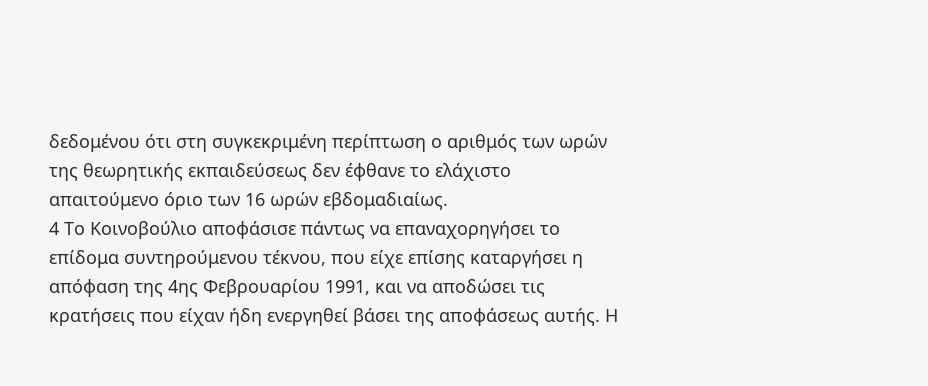δεδομένου ότι στη συγκεκριμένη περίπτωση ο αριθμός των ωρών της θεωρητικής εκπαιδεύσεως δεν έφθανε το ελάχιστο απαιτούμενο όριο των 16 ωρών εβδομαδιαίως.
4 Το Κοινοβούλιο αποφάσισε πάντως να επαναχορηγήσει το επίδομα συντηρούμενου τέκνου, που είχε επίσης καταργήσει η απόφαση της 4ης Φεβρουαρίου 1991, και να αποδώσει τις κρατήσεις που είχαν ήδη ενεργηθεί βάσει της αποφάσεως αυτής. Η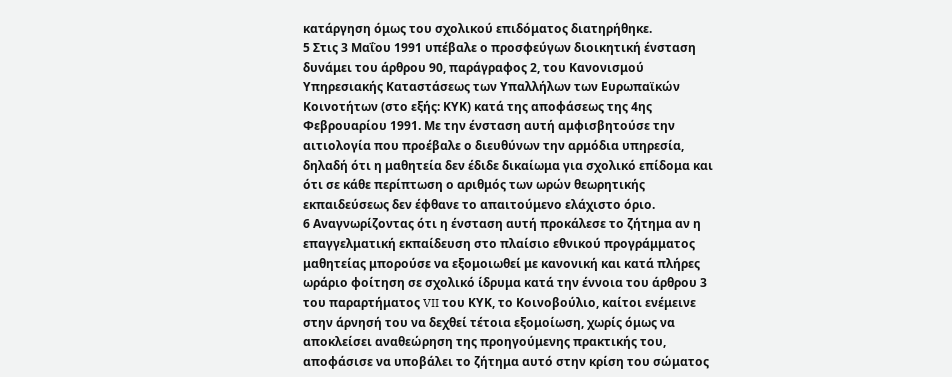κατάργηση όμως του σχολικού επιδόματος διατηρήθηκε.
5 Στις 3 Μαΐου 1991 υπέβαλε ο προσφεύγων διοικητική ένσταση δυνάμει του άρθρου 90, παράγραφος 2, του Κανονισμού Υπηρεσιακής Καταστάσεως των Υπαλλήλων των Ευρωπαϊκών Κοινοτήτων (στο εξής: ΚΥΚ) κατά της αποφάσεως της 4ης Φεβρουαρίου 1991. Με την ένσταση αυτή αμφισβητούσε την αιτιολογία που προέβαλε ο διευθύνων την αρμόδια υπηρεσία, δηλαδή ότι η μαθητεία δεν έδιδε δικαίωμα για σχολικό επίδομα και ότι σε κάθε περίπτωση ο αριθμός των ωρών θεωρητικής εκπαιδεύσεως δεν έφθανε το απαιτούμενο ελάχιστο όριο.
6 Αναγνωρίζοντας ότι η ένσταση αυτή προκάλεσε το ζήτημα αν η επαγγελματική εκπαίδευση στο πλαίσιο εθνικού προγράμματος μαθητείας μπορούσε να εξομοιωθεί με κανονική και κατά πλήρες ωράριο φοίτηση σε σχολικό ίδρυμα κατά την έννοια του άρθρου 3 του παραρτήματος VII του ΚΥΚ, το Κοινοβούλιο, καίτοι ενέμεινε στην άρνησή του να δεχθεί τέτοια εξομοίωση, χωρίς όμως να αποκλείσει αναθεώρηση της προηγούμενης πρακτικής του, αποφάσισε να υποβάλει το ζήτημα αυτό στην κρίση του σώματος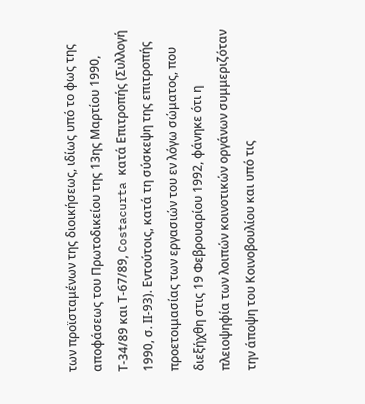των προϊσταμένων της διοικήσεως, ιδίως υπό το φως της αποφάσεως του Πρωτοδικείου της 13ης Μαρτίου 1990, Τ-34/89 και Τ-67/89, Costacurta κατά Επιτροπής (Συλλογή 1990, σ. ΙΙ-93). Εντούτοις, κατά τη σύσκεψη της επιτροπής προετοιμασίας των εργασιών του εν λόγω σώματος, που διεξήχθη στις 19 Φεβρουαρίου 1992, φάνηκε ότι η πλειοψηφία των λοιπών κοινοτικών οργάνων συμμεριζόταν την άποψη του Κοινοβουλίου και υπό τις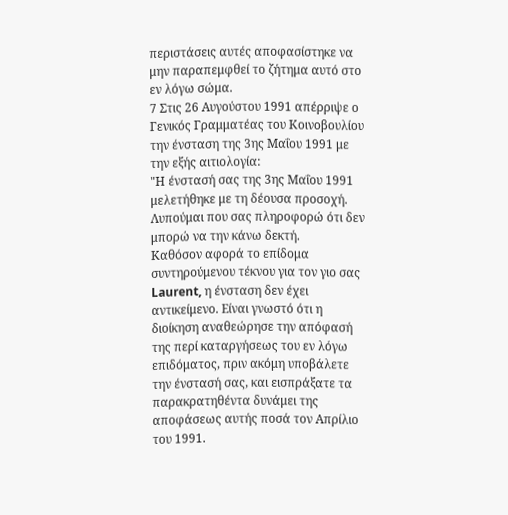περιστάσεις αυτές αποφασίστηκε να μην παραπεμφθεί το ζήτημα αυτό στο εν λόγω σώμα.
7 Στις 26 Αυγούστου 1991 απέρριψε ο Γενικός Γραμματέας του Κοινοβουλίου την ένσταση της 3ης Μαΐου 1991 με την εξής αιτιολογία:
"Η ένστασή σας της 3ης Μαΐου 1991 μελετήθηκε με τη δέουσα προσοχή.
Λυπούμαι που σας πληροφορώ ότι δεν μπορώ να την κάνω δεκτή.
Καθόσον αφορά το επίδομα συντηρούμενου τέκνου για τον γιο σας Laurent, η ένσταση δεν έχει αντικείμενο. Είναι γνωστό ότι η διοίκηση αναθεώρησε την απόφασή της περί καταργήσεως του εν λόγω επιδόματος, πριν ακόμη υποβάλετε την ένστασή σας, και εισπράξατε τα παρακρατηθέντα δυνάμει της αποφάσεως αυτής ποσά τον Απρίλιο του 1991.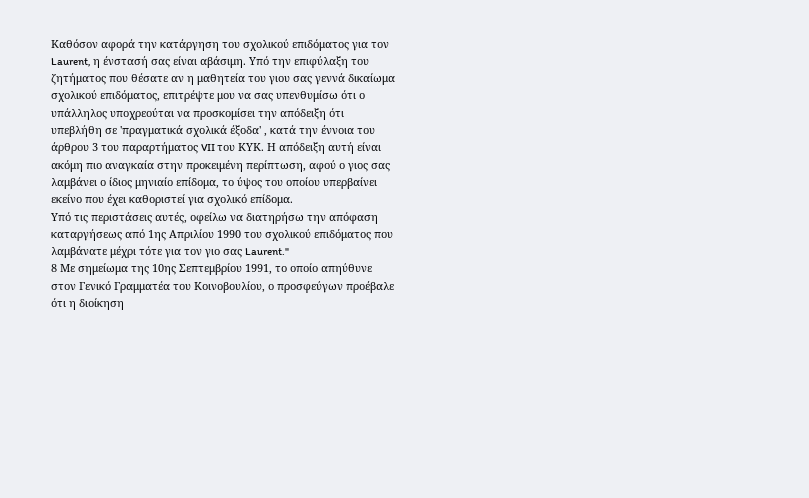Καθόσον αφορά την κατάργηση του σχολικού επιδόματος για τον Laurent, η ένστασή σας είναι αβάσιμη. Υπό την επιφύλαξη του ζητήματος που θέσατε αν η μαθητεία του γιου σας γεννά δικαίωμα σχολικού επιδόματος, επιτρέψτε μου να σας υπενθυμίσω ότι ο υπάλληλος υποχρεούται να προσκομίσει την απόδειξη ότι υπεβλήθη σε 'πραγματικά σχολικά έξοδα' , κατά την έννοια του άρθρου 3 του παραρτήματος VII του ΚΥΚ. Η απόδειξη αυτή είναι ακόμη πιο αναγκαία στην προκειμένη περίπτωση, αφού ο γιος σας λαμβάνει ο ίδιος μηνιαίο επίδομα, το ύψος του οποίου υπερβαίνει εκείνο που έχει καθοριστεί για σχολικό επίδομα.
Υπό τις περιστάσεις αυτές, οφείλω να διατηρήσω την απόφαση καταργήσεως από 1ης Απριλίου 1990 του σχολικού επιδόματος που λαμβάνατε μέχρι τότε για τον γιο σας Laurent."
8 Με σημείωμα της 10ης Σεπτεμβρίου 1991, το οποίο απηύθυνε στον Γενικό Γραμματέα του Κοινοβουλίου, ο προσφεύγων προέβαλε ότι η διοίκηση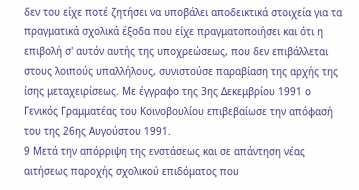δεν του είχε ποτέ ζητήσει να υποβάλει αποδεικτικά στοιχεία για τα πραγματικά σχολικά έξοδα που είχε πραγματοποιήσει και ότι η επιβολή σ' αυτόν αυτής της υποχρεώσεως, που δεν επιβάλλεται στους λοιπούς υπαλλήλους, συνιστούσε παραβίαση της αρχής της ίσης μεταχειρίσεως. Με έγγραφο της 3ης Δεκεμβρίου 1991 ο Γενικός Γραμματέας του Κοινοβουλίου επιβεβαίωσε την απόφασή του της 26ης Αυγούστου 1991.
9 Μετά την απόρριψη της ενστάσεως και σε απάντηση νέας αιτήσεως παροχής σχολικού επιδόματος που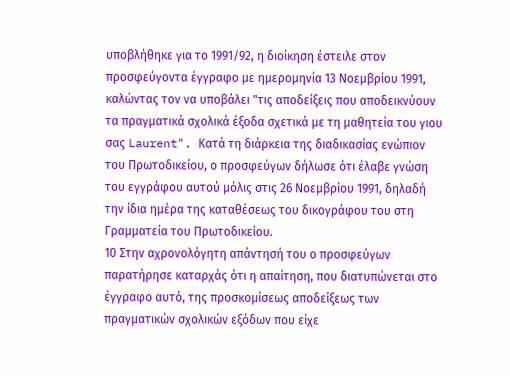υποβλήθηκε για το 1991/92, η διοίκηση έστειλε στον προσφεύγοντα έγγραφο με ημερομηνία 13 Νοεμβρίου 1991, καλώντας τον να υποβάλει "τις αποδείξεις που αποδεικνύουν τα πραγματικά σχολικά έξοδα σχετικά με τη μαθητεία του γιου σας Laurent". Κατά τη διάρκεια της διαδικασίας ενώπιον του Πρωτοδικείου, ο προσφεύγων δήλωσε ότι έλαβε γνώση του εγγράφου αυτού μόλις στις 26 Νοεμβρίου 1991, δηλαδή την ίδια ημέρα της καταθέσεως του δικογράφου του στη Γραμματεία του Πρωτοδικείου.
10 Στην αχρονολόγητη απάντησή του ο προσφεύγων παρατήρησε καταρχάς ότι η απαίτηση, που διατυπώνεται στο έγγραφο αυτό, της προσκομίσεως αποδείξεως των πραγματικών σχολικών εξόδων που είχε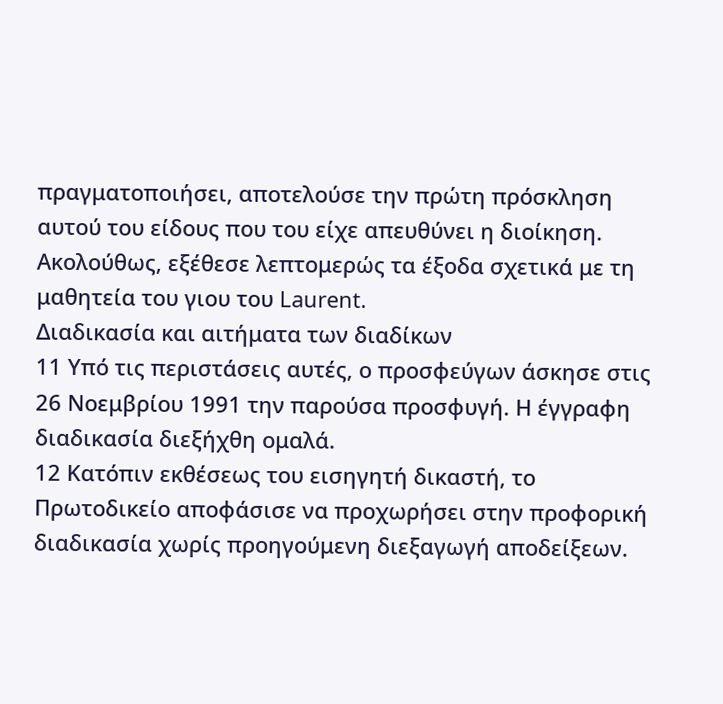πραγματοποιήσει, αποτελούσε την πρώτη πρόσκληση αυτού του είδους που του είχε απευθύνει η διοίκηση. Ακολούθως, εξέθεσε λεπτομερώς τα έξοδα σχετικά με τη μαθητεία του γιου του Laurent.
Διαδικασία και αιτήματα των διαδίκων
11 Υπό τις περιστάσεις αυτές, ο προσφεύγων άσκησε στις 26 Νοεμβρίου 1991 την παρούσα προσφυγή. Η έγγραφη διαδικασία διεξήχθη ομαλά.
12 Κατόπιν εκθέσεως του εισηγητή δικαστή, το Πρωτοδικείο αποφάσισε να προχωρήσει στην προφορική διαδικασία χωρίς προηγούμενη διεξαγωγή αποδείξεων.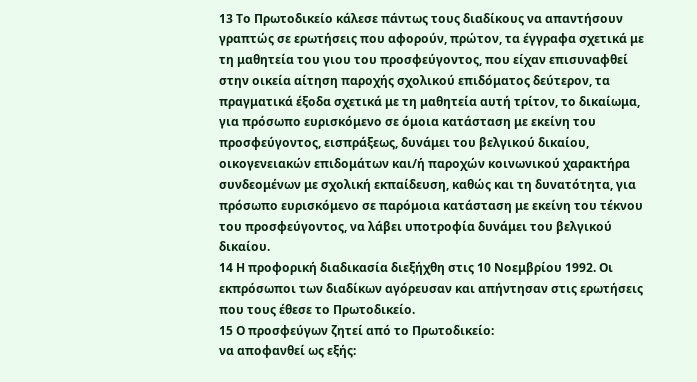13 Το Πρωτοδικείο κάλεσε πάντως τους διαδίκους να απαντήσουν γραπτώς σε ερωτήσεις που αφορούν, πρώτον, τα έγγραφα σχετικά με τη μαθητεία του γιου του προσφεύγοντος, που είχαν επισυναφθεί στην οικεία αίτηση παροχής σχολικού επιδόματος δεύτερον, τα πραγματικά έξοδα σχετικά με τη μαθητεία αυτή τρίτον, το δικαίωμα, για πρόσωπο ευρισκόμενο σε όμοια κατάσταση με εκείνη του προσφεύγοντος, εισπράξεως, δυνάμει του βελγικού δικαίου, οικογενειακών επιδομάτων και/ή παροχών κοινωνικού χαρακτήρα συνδεομένων με σχολική εκπαίδευση, καθώς και τη δυνατότητα, για πρόσωπο ευρισκόμενο σε παρόμοια κατάσταση με εκείνη του τέκνου του προσφεύγοντος, να λάβει υποτροφία δυνάμει του βελγικού δικαίου.
14 Η προφορική διαδικασία διεξήχθη στις 10 Νοεμβρίου 1992. Οι εκπρόσωποι των διαδίκων αγόρευσαν και απήντησαν στις ερωτήσεις που τους έθεσε το Πρωτοδικείο.
15 Ο προσφεύγων ζητεί από το Πρωτοδικείο:
να αποφανθεί ως εξής: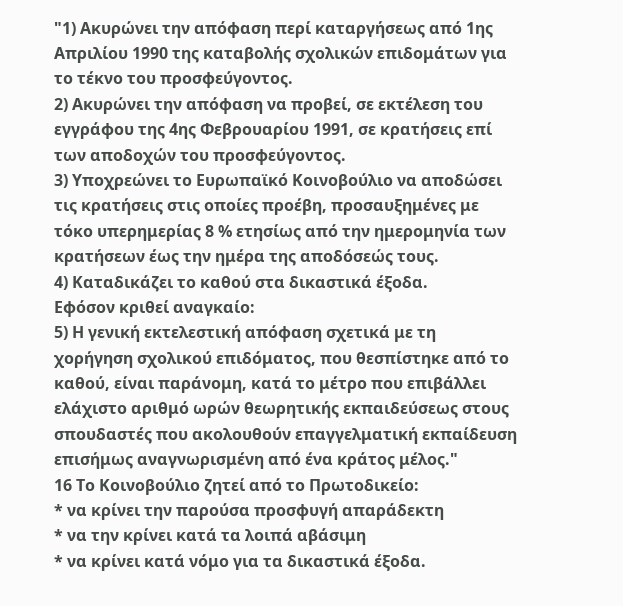"1) Ακυρώνει την απόφαση περί καταργήσεως από 1ης Απριλίου 1990 της καταβολής σχολικών επιδομάτων για το τέκνο του προσφεύγοντος.
2) Ακυρώνει την απόφαση να προβεί, σε εκτέλεση του εγγράφου της 4ης Φεβρουαρίου 1991, σε κρατήσεις επί των αποδοχών του προσφεύγοντος.
3) Υποχρεώνει το Ευρωπαϊκό Κοινοβούλιο να αποδώσει τις κρατήσεις στις οποίες προέβη, προσαυξημένες με τόκο υπερημερίας 8 % ετησίως από την ημερομηνία των κρατήσεων έως την ημέρα της αποδόσεώς τους.
4) Καταδικάζει το καθού στα δικαστικά έξοδα.
Εφόσον κριθεί αναγκαίο:
5) Η γενική εκτελεστική απόφαση σχετικά με τη χορήγηση σχολικού επιδόματος, που θεσπίστηκε από το καθού, είναι παράνομη, κατά το μέτρο που επιβάλλει ελάχιστο αριθμό ωρών θεωρητικής εκπαιδεύσεως στους σπουδαστές που ακολουθούν επαγγελματική εκπαίδευση επισήμως αναγνωρισμένη από ένα κράτος μέλος."
16 Το Κοινοβούλιο ζητεί από το Πρωτοδικείο:
* να κρίνει την παρούσα προσφυγή απαράδεκτη
* να την κρίνει κατά τα λοιπά αβάσιμη
* να κρίνει κατά νόμο για τα δικαστικά έξοδα.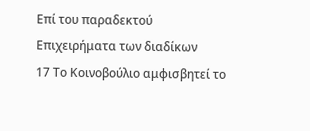Επί του παραδεκτού
Επιχειρήματα των διαδίκων
17 Το Κοινοβούλιο αμφισβητεί το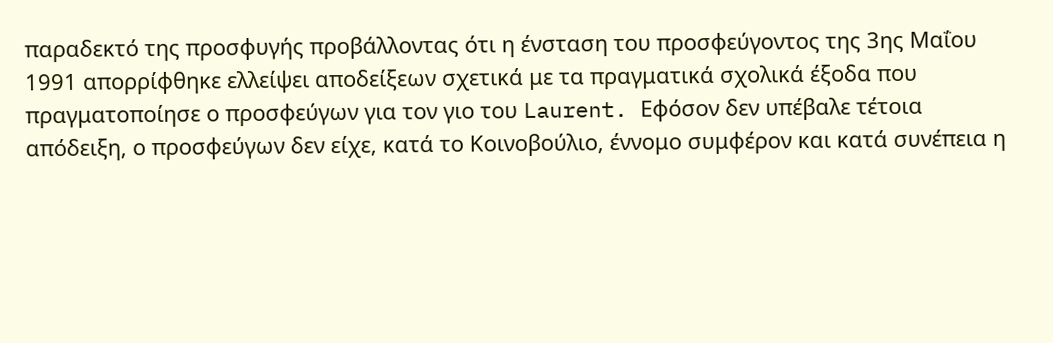παραδεκτό της προσφυγής προβάλλοντας ότι η ένσταση του προσφεύγοντος της 3ης Μαΐου 1991 απορρίφθηκε ελλείψει αποδείξεων σχετικά με τα πραγματικά σχολικά έξοδα που πραγματοποίησε ο προσφεύγων για τον γιο του Laurent. Εφόσον δεν υπέβαλε τέτοια απόδειξη, ο προσφεύγων δεν είχε, κατά το Κοινοβούλιο, έννομο συμφέρον και κατά συνέπεια η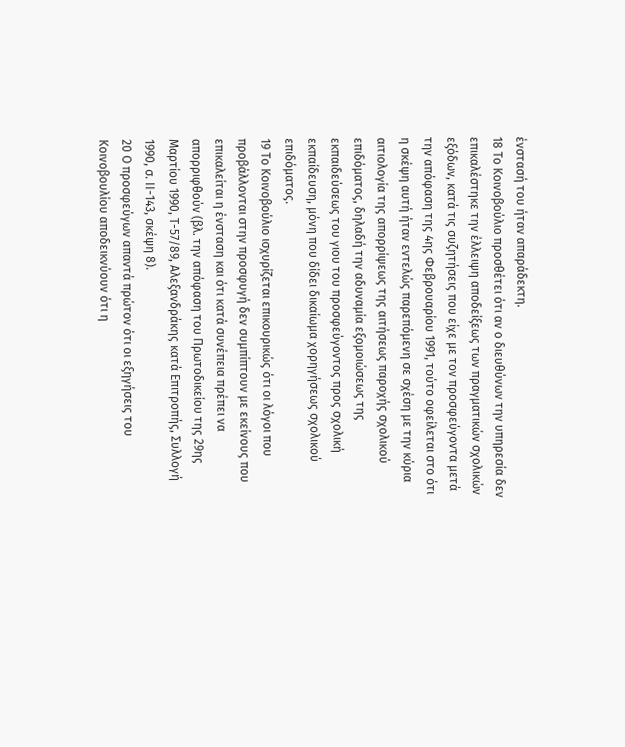ένστασή του ήταν απαράδεκτη.
18 Το Κοινοβούλιο προσθέτει ότι αν ο διευθύνων την υπηρεσία δεν επικαλέστηκε την έλλειψη αποδείξεως των πραγματικών σχολικών εξόδων, κατά τις συζητήσεις που είχε με τον προσφεύγοντα μετά την απόφαση της 4ης Φεβρουαρίου 1991, τούτο οφείλεται στο ότι η σκέψη αυτή ήταν εντελώς παρεπόμενη σε σχέση με την κύρια αιτιολογία της απορρίψεως της αιτήσεως παροχής σχολικού επιδόματος, δηλαδή την αδυναμία εξομοιώσεως της εκπαιδεύσεως του γιου του προσφεύγοντος προς σχολική εκπαίδευση, μόνη που δίδει δικαίωμα χορηγήσεως σχολικού επιδόματος.
19 Το Κοινοβούλιο ισχυρίζεται επικουρικώς ότι οι λόγοι που προβάλλονται στην προσφυγή δεν συμπίπτουν με εκείνους που επικαλείται η ένσταση και ότι κατά συνέπεια πρέπει να απορριφθούν (βλ. την απόφαση του Πρωτοδικείου της 29ης Μαρτίου 1990, Τ-57/89, Αλεξανδράκης κατά Επιτροπής, Συλλογή 1990, σ. ΙΙ-143, σκέψη 8).
20 Ο προσφεύγων απαντά πρώτον ότι οι εξηγήσεις του Κοινοβουλίου αποδεικνύουν ότι η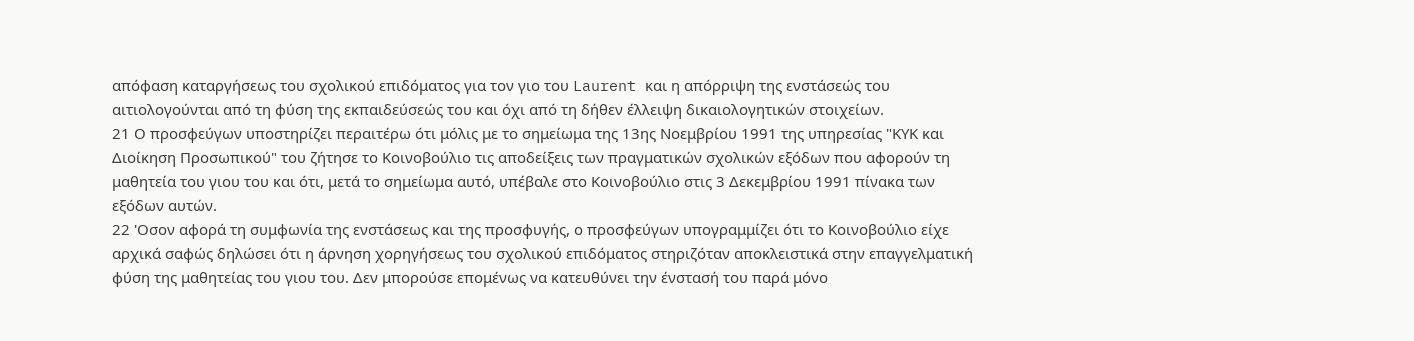απόφαση καταργήσεως του σχολικού επιδόματος για τον γιο του Laurent και η απόρριψη της ενστάσεώς του αιτιολογούνται από τη φύση της εκπαιδεύσεώς του και όχι από τη δήθεν έλλειψη δικαιολογητικών στοιχείων.
21 Ο προσφεύγων υποστηρίζει περαιτέρω ότι μόλις με το σημείωμα της 13ης Νοεμβρίου 1991 της υπηρεσίας "ΚΥΚ και Διοίκηση Προσωπικού" του ζήτησε το Κοινοβούλιο τις αποδείξεις των πραγματικών σχολικών εξόδων που αφορούν τη μαθητεία του γιου του και ότι, μετά το σημείωμα αυτό, υπέβαλε στο Κοινοβούλιο στις 3 Δεκεμβρίου 1991 πίνακα των εξόδων αυτών.
22 'Οσον αφορά τη συμφωνία της ενστάσεως και της προσφυγής, ο προσφεύγων υπογραμμίζει ότι το Κοινοβούλιο είχε αρχικά σαφώς δηλώσει ότι η άρνηση χορηγήσεως του σχολικού επιδόματος στηριζόταν αποκλειστικά στην επαγγελματική φύση της μαθητείας του γιου του. Δεν μπορούσε επομένως να κατευθύνει την ένστασή του παρά μόνο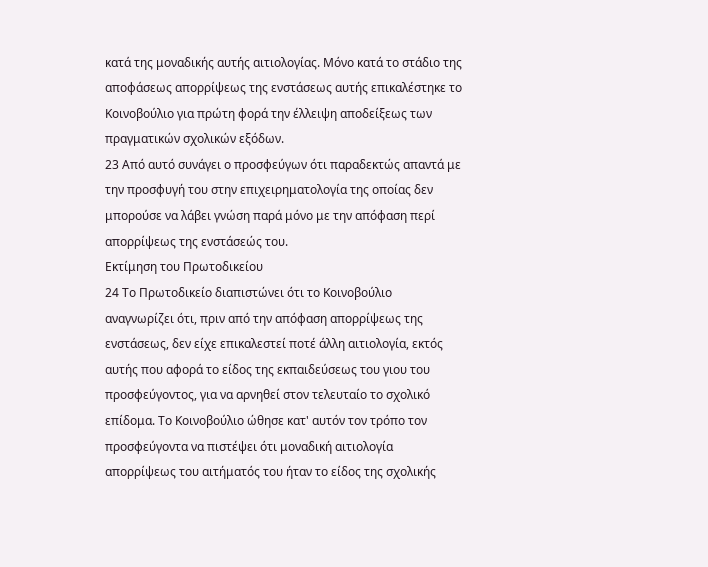κατά της μοναδικής αυτής αιτιολογίας. Μόνο κατά το στάδιο της αποφάσεως απορρίψεως της ενστάσεως αυτής επικαλέστηκε το Κοινοβούλιο για πρώτη φορά την έλλειψη αποδείξεως των πραγματικών σχολικών εξόδων.
23 Από αυτό συνάγει ο προσφεύγων ότι παραδεκτώς απαντά με την προσφυγή του στην επιχειρηματολογία της οποίας δεν μπορούσε να λάβει γνώση παρά μόνο με την απόφαση περί απορρίψεως της ενστάσεώς του.
Εκτίμηση του Πρωτοδικείου
24 Το Πρωτοδικείο διαπιστώνει ότι το Κοινοβούλιο αναγνωρίζει ότι, πριν από την απόφαση απορρίψεως της ενστάσεως, δεν είχε επικαλεστεί ποτέ άλλη αιτιολογία, εκτός αυτής που αφορά το είδος της εκπαιδεύσεως του γιου του προσφεύγοντος, για να αρνηθεί στον τελευταίο το σχολικό επίδομα. Το Κοινοβούλιο ώθησε κατ' αυτόν τον τρόπο τον προσφεύγοντα να πιστέψει ότι μοναδική αιτιολογία απορρίψεως του αιτήματός του ήταν το είδος της σχολικής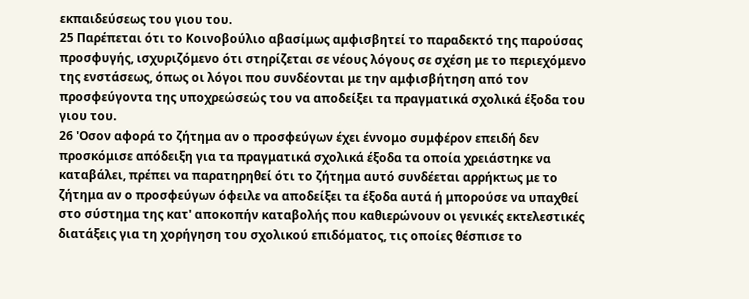εκπαιδεύσεως του γιου του.
25 Παρέπεται ότι το Κοινοβούλιο αβασίμως αμφισβητεί το παραδεκτό της παρούσας προσφυγής, ισχυριζόμενο ότι στηρίζεται σε νέους λόγους σε σχέση με το περιεχόμενο της ενστάσεως, όπως οι λόγοι που συνδέονται με την αμφισβήτηση από τον προσφεύγοντα της υποχρεώσεώς του να αποδείξει τα πραγματικά σχολικά έξοδα του γιου του.
26 'Οσον αφορά το ζήτημα αν ο προσφεύγων έχει έννομο συμφέρον επειδή δεν προσκόμισε απόδειξη για τα πραγματικά σχολικά έξοδα τα οποία χρειάστηκε να καταβάλει, πρέπει να παρατηρηθεί ότι το ζήτημα αυτό συνδέεται αρρήκτως με το ζήτημα αν ο προσφεύγων όφειλε να αποδείξει τα έξοδα αυτά ή μπορούσε να υπαχθεί στο σύστημα της κατ' αποκοπήν καταβολής που καθιερώνουν οι γενικές εκτελεστικές διατάξεις για τη χορήγηση του σχολικού επιδόματος, τις οποίες θέσπισε το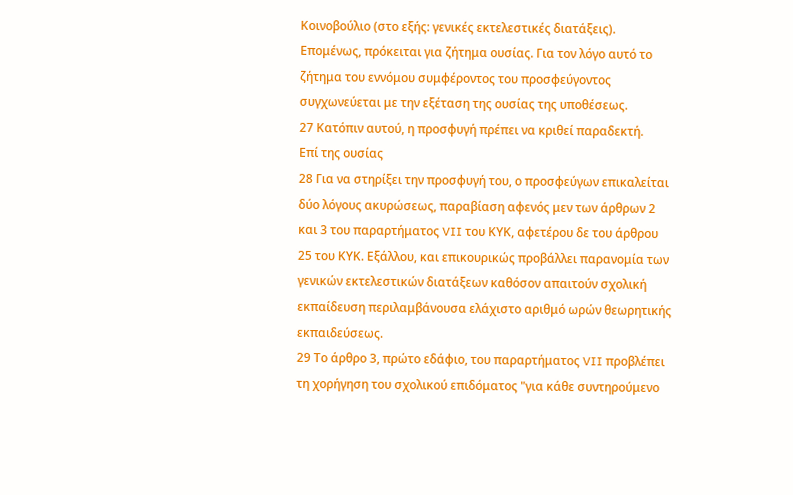Κοινοβούλιο (στο εξής: γενικές εκτελεστικές διατάξεις). Επομένως, πρόκειται για ζήτημα ουσίας. Για τον λόγο αυτό το ζήτημα του εννόμου συμφέροντος του προσφεύγοντος συγχωνεύεται με την εξέταση της ουσίας της υποθέσεως.
27 Κατόπιν αυτού, η προσφυγή πρέπει να κριθεί παραδεκτή.
Επί της ουσίας
28 Για να στηρίξει την προσφυγή του, ο προσφεύγων επικαλείται δύο λόγους ακυρώσεως, παραβίαση αφενός μεν των άρθρων 2 και 3 του παραρτήματος VII του ΚΥΚ, αφετέρου δε του άρθρου 25 του ΚΥΚ. Εξάλλου, και επικουρικώς προβάλλει παρανομία των γενικών εκτελεστικών διατάξεων καθόσον απαιτούν σχολική εκπαίδευση περιλαμβάνουσα ελάχιστο αριθμό ωρών θεωρητικής εκπαιδεύσεως.
29 Το άρθρο 3, πρώτο εδάφιο, του παραρτήματος VII προβλέπει τη χορήγηση του σχολικού επιδόματος "για κάθε συντηρούμενο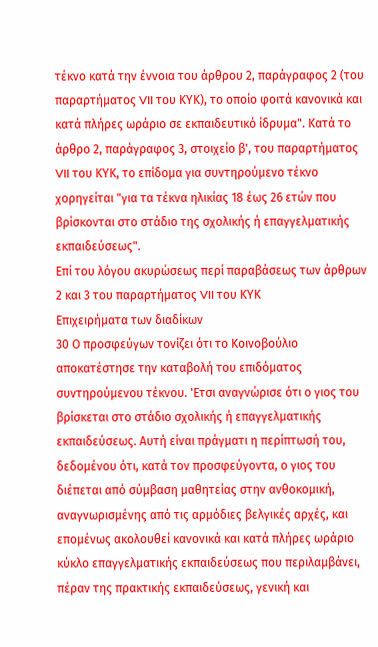τέκνο κατά την έννοια του άρθρου 2, παράγραφος 2 (του παραρτήματος VII του ΚΥΚ), το οποίο φοιτά κανονικά και κατά πλήρες ωράριο σε εκπαιδευτικό ίδρυμα". Κατά το άρθρο 2, παράγραφος 3, στοιχείο β', του παραρτήματος VII του ΚΥΚ, το επίδομα για συντηρούμενο τέκνο χορηγείται "για τα τέκνα ηλικίας 18 έως 26 ετών που βρίσκονται στο στάδιο της σχολικής ή επαγγελματικής εκπαιδεύσεως".
Επί του λόγου ακυρώσεως περί παραβάσεως των άρθρων 2 και 3 του παραρτήματος VII του ΚΥΚ
Επιχειρήματα των διαδίκων
30 Ο προσφεύγων τονίζει ότι το Κοινοβούλιο αποκατέστησε την καταβολή του επιδόματος συντηρούμενου τέκνου. 'Ετσι αναγνώρισε ότι ο γιος του βρίσκεται στο στάδιο σχολικής ή επαγγελματικής εκπαιδεύσεως. Αυτή είναι πράγματι η περίπτωσή του, δεδομένου ότι, κατά τον προσφεύγοντα, ο γιος του διέπεται από σύμβαση μαθητείας στην ανθοκομική, αναγνωρισμένης από τις αρμόδιες βελγικές αρχές, και επομένως ακολουθεί κανονικά και κατά πλήρες ωράριο κύκλο επαγγελματικής εκπαιδεύσεως που περιλαμβάνει, πέραν της πρακτικής εκπαιδεύσεως, γενική και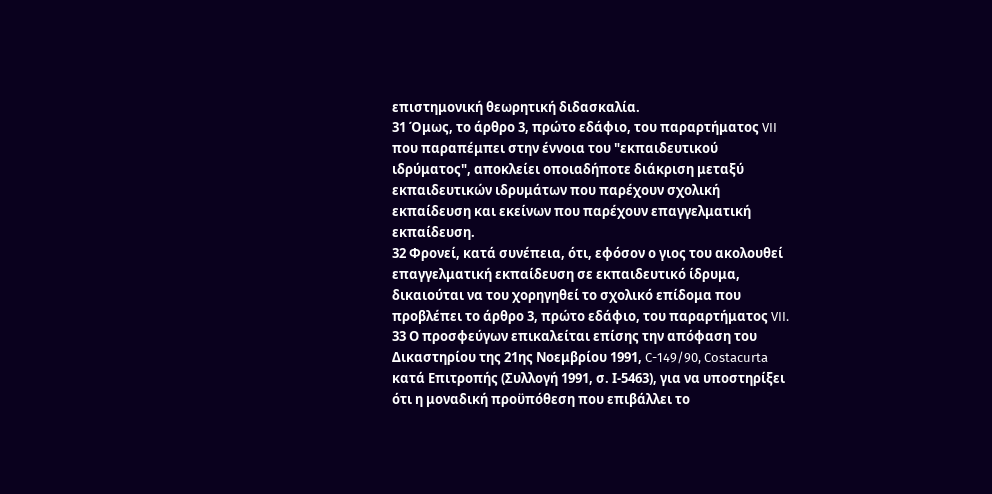επιστημονική θεωρητική διδασκαλία.
31 Όμως, το άρθρο 3, πρώτο εδάφιο, του παραρτήματος VII που παραπέμπει στην έννοια του "εκπαιδευτικού ιδρύματος", αποκλείει οποιαδήποτε διάκριση μεταξύ εκπαιδευτικών ιδρυμάτων που παρέχουν σχολική εκπαίδευση και εκείνων που παρέχουν επαγγελματική εκπαίδευση.
32 Φρονεί, κατά συνέπεια, ότι, εφόσον ο γιος του ακολουθεί επαγγελματική εκπαίδευση σε εκπαιδευτικό ίδρυμα, δικαιούται να του χορηγηθεί το σχολικό επίδομα που προβλέπει το άρθρο 3, πρώτο εδάφιο, του παραρτήματος VII.
33 Ο προσφεύγων επικαλείται επίσης την απόφαση του Δικαστηρίου της 21ης Νοεμβρίου 1991, C-149/90, Costacurta κατά Επιτροπής (Συλλογή 1991, σ. Ι-5463), για να υποστηρίξει ότι η μοναδική προϋπόθεση που επιβάλλει το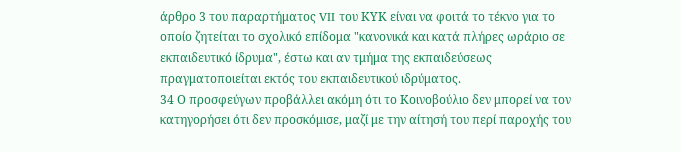άρθρο 3 του παραρτήματος VII του ΚΥΚ είναι να φοιτά το τέκνο για το οποίο ζητείται το σχολικό επίδομα "κανονικά και κατά πλήρες ωράριο σε εκπαιδευτικό ίδρυμα", έστω και αν τμήμα της εκπαιδεύσεως πραγματοποιείται εκτός του εκπαιδευτικού ιδρύματος.
34 Ο προσφεύγων προβάλλει ακόμη ότι το Κοινοβούλιο δεν μπορεί να τον κατηγορήσει ότι δεν προσκόμισε, μαζί με την αίτησή του περί παροχής του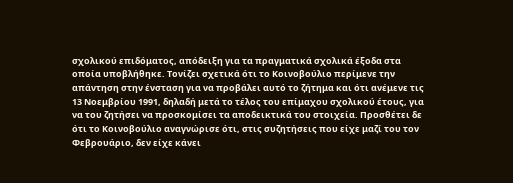σχολικού επιδόματος, απόδειξη για τα πραγματικά σχολικά έξοδα στα οποία υποβλήθηκε. Τονίζει σχετικά ότι το Κοινοβούλιο περίμενε την απάντηση στην ένσταση για να προβάλει αυτό το ζήτημα και ότι ανέμενε τις 13 Νοεμβρίου 1991, δηλαδή μετά το τέλος του επίμαχου σχολικού έτους, για να του ζητήσει να προσκομίσει τα αποδεικτικά του στοιχεία. Προσθέτει δε ότι το Κοινοβούλιο αναγνώρισε ότι, στις συζητήσεις που είχε μαζί του τον Φεβρουάριο, δεν είχε κάνει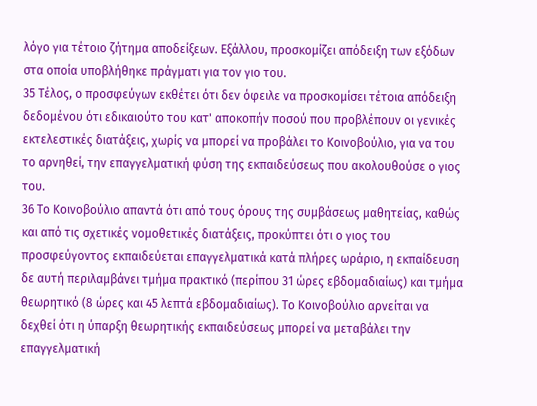λόγο για τέτοιο ζήτημα αποδείξεων. Εξάλλου, προσκομίζει απόδειξη των εξόδων στα οποία υποβλήθηκε πράγματι για τον γιο του.
35 Τέλος, ο προσφεύγων εκθέτει ότι δεν όφειλε να προσκομίσει τέτοια απόδειξη δεδομένου ότι εδικαιούτο του κατ' αποκοπήν ποσού που προβλέπουν οι γενικές εκτελεστικές διατάξεις, χωρίς να μπορεί να προβάλει το Κοινοβούλιο, για να του το αρνηθεί, την επαγγελματική φύση της εκπαιδεύσεως που ακολουθούσε ο γιος του.
36 Το Κοινοβούλιο απαντά ότι από τους όρους της συμβάσεως μαθητείας, καθώς και από τις σχετικές νομοθετικές διατάξεις, προκύπτει ότι ο γιος του προσφεύγοντος εκπαιδεύεται επαγγελματικά κατά πλήρες ωράριο, η εκπαίδευση δε αυτή περιλαμβάνει τμήμα πρακτικό (περίπου 31 ώρες εβδομαδιαίως) και τμήμα θεωρητικό (8 ώρες και 45 λεπτά εβδομαδιαίως). Το Κοινοβούλιο αρνείται να δεχθεί ότι η ύπαρξη θεωρητικής εκπαιδεύσεως μπορεί να μεταβάλει την επαγγελματική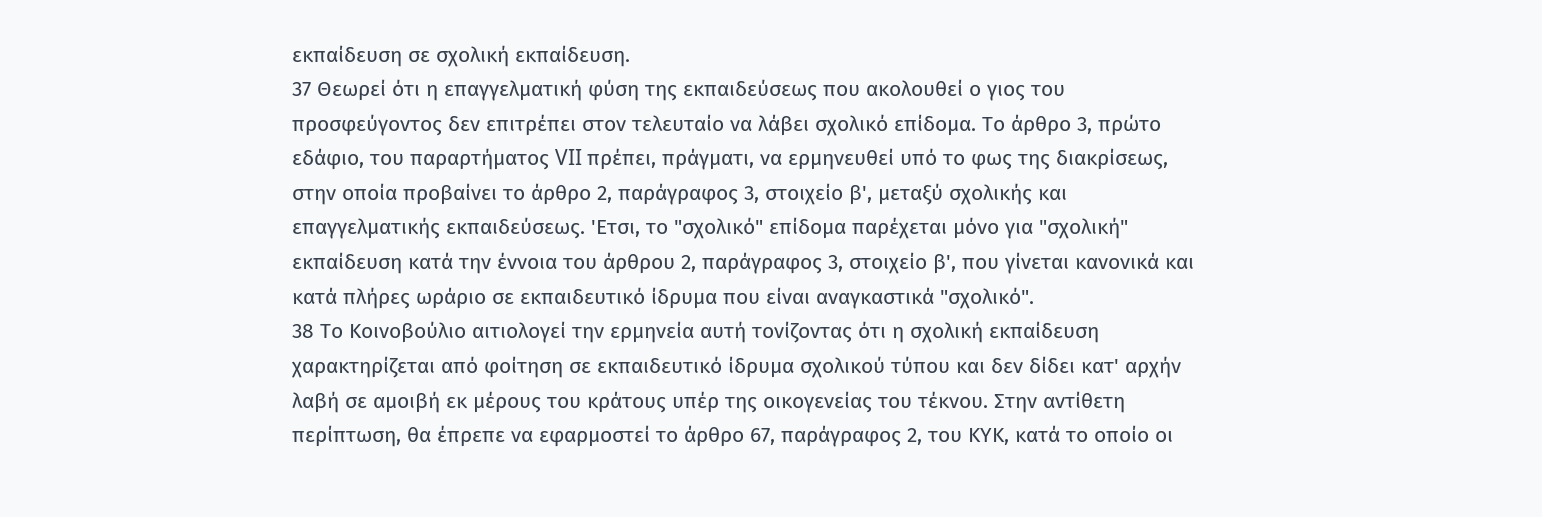εκπαίδευση σε σχολική εκπαίδευση.
37 Θεωρεί ότι η επαγγελματική φύση της εκπαιδεύσεως που ακολουθεί ο γιος του προσφεύγοντος δεν επιτρέπει στον τελευταίο να λάβει σχολικό επίδομα. Το άρθρο 3, πρώτο εδάφιο, του παραρτήματος VII πρέπει, πράγματι, να ερμηνευθεί υπό το φως της διακρίσεως, στην οποία προβαίνει το άρθρο 2, παράγραφος 3, στοιχείο β', μεταξύ σχολικής και επαγγελματικής εκπαιδεύσεως. 'Ετσι, το "σχολικό" επίδομα παρέχεται μόνο για "σχολική" εκπαίδευση κατά την έννοια του άρθρου 2, παράγραφος 3, στοιχείο β', που γίνεται κανονικά και κατά πλήρες ωράριο σε εκπαιδευτικό ίδρυμα που είναι αναγκαστικά "σχολικό".
38 Το Κοινοβούλιο αιτιολογεί την ερμηνεία αυτή τονίζοντας ότι η σχολική εκπαίδευση χαρακτηρίζεται από φοίτηση σε εκπαιδευτικό ίδρυμα σχολικού τύπου και δεν δίδει κατ' αρχήν λαβή σε αμοιβή εκ μέρους του κράτους υπέρ της οικογενείας του τέκνου. Στην αντίθετη περίπτωση, θα έπρεπε να εφαρμοστεί το άρθρο 67, παράγραφος 2, του ΚΥΚ, κατά το οποίο οι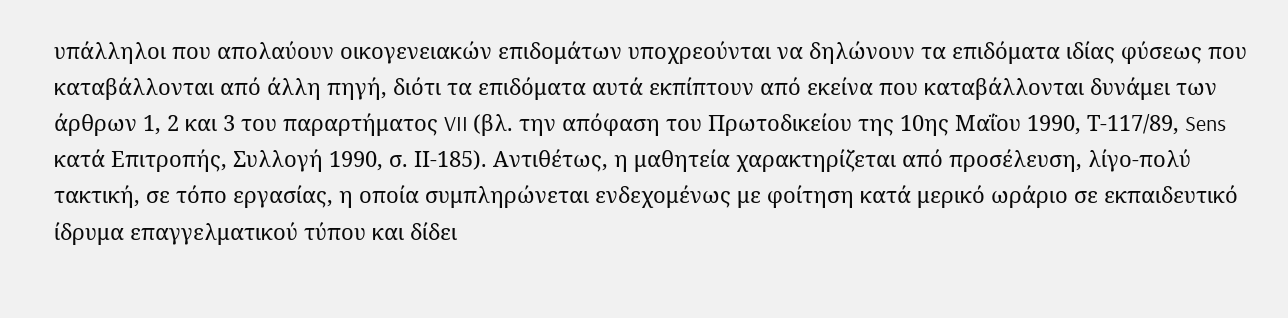υπάλληλοι που απολαύουν οικογενειακών επιδομάτων υποχρεούνται να δηλώνουν τα επιδόματα ιδίας φύσεως που καταβάλλονται από άλλη πηγή, διότι τα επιδόματα αυτά εκπίπτουν από εκείνα που καταβάλλονται δυνάμει των άρθρων 1, 2 και 3 του παραρτήματος VII (βλ. την απόφαση του Πρωτοδικείου της 10ης Μαΐου 1990, Τ-117/89, Sens κατά Επιτροπής, Συλλογή 1990, σ. ΙΙ-185). Αντιθέτως, η μαθητεία χαρακτηρίζεται από προσέλευση, λίγο-πολύ τακτική, σε τόπο εργασίας, η οποία συμπληρώνεται ενδεχομένως με φοίτηση κατά μερικό ωράριο σε εκπαιδευτικό ίδρυμα επαγγελματικού τύπου και δίδει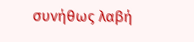συνήθως λαβή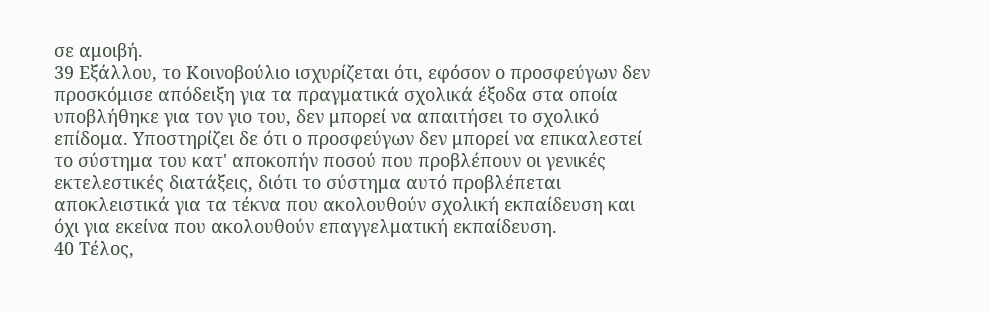σε αμοιβή.
39 Εξάλλου, το Κοινοβούλιο ισχυρίζεται ότι, εφόσον ο προσφεύγων δεν προσκόμισε απόδειξη για τα πραγματικά σχολικά έξοδα στα οποία υποβλήθηκε για τον γιο του, δεν μπορεί να απαιτήσει το σχολικό επίδομα. Υποστηρίζει δε ότι ο προσφεύγων δεν μπορεί να επικαλεστεί το σύστημα του κατ' αποκοπήν ποσού που προβλέπουν οι γενικές εκτελεστικές διατάξεις, διότι το σύστημα αυτό προβλέπεται αποκλειστικά για τα τέκνα που ακολουθούν σχολική εκπαίδευση και όχι για εκείνα που ακολουθούν επαγγελματική εκπαίδευση.
40 Τέλος,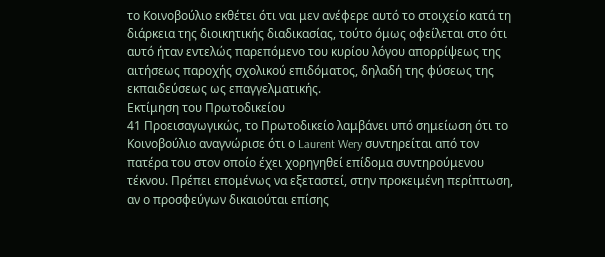το Κοινοβούλιο εκθέτει ότι ναι μεν ανέφερε αυτό το στοιχείο κατά τη διάρκεια της διοικητικής διαδικασίας, τούτο όμως οφείλεται στο ότι αυτό ήταν εντελώς παρεπόμενο του κυρίου λόγου απορρίψεως της αιτήσεως παροχής σχολικού επιδόματος, δηλαδή της φύσεως της εκπαιδεύσεως ως επαγγελματικής.
Εκτίμηση του Πρωτοδικείου
41 Προεισαγωγικώς, το Πρωτοδικείο λαμβάνει υπό σημείωση ότι το Κοινοβούλιο αναγνώρισε ότι ο Laurent Wery συντηρείται από τον πατέρα του στον οποίο έχει χορηγηθεί επίδομα συντηρούμενου τέκνου. Πρέπει επομένως να εξεταστεί, στην προκειμένη περίπτωση, αν ο προσφεύγων δικαιούται επίσης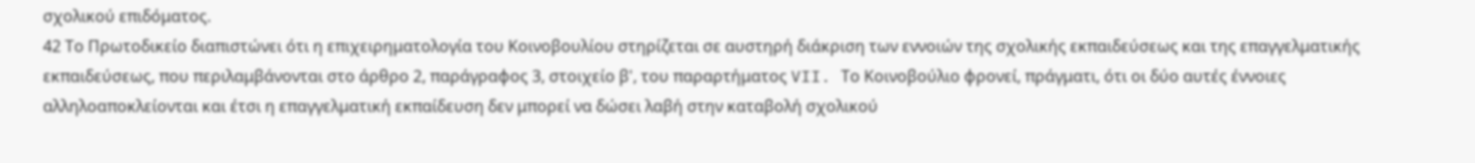σχολικού επιδόματος.
42 Το Πρωτοδικείο διαπιστώνει ότι η επιχειρηματολογία του Κοινοβουλίου στηρίζεται σε αυστηρή διάκριση των εννοιών της σχολικής εκπαιδεύσεως και της επαγγελματικής εκπαιδεύσεως, που περιλαμβάνονται στο άρθρο 2, παράγραφος 3, στοιχείο β', του παραρτήματος VII. Το Κοινοβούλιο φρονεί, πράγματι, ότι οι δύο αυτές έννοιες αλληλοαποκλείονται και έτσι η επαγγελματική εκπαίδευση δεν μπορεί να δώσει λαβή στην καταβολή σχολικού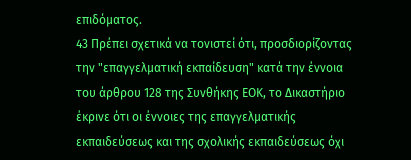επιδόματος.
43 Πρέπει σχετικά να τονιστεί ότι, προσδιορίζοντας την "επαγγελματική εκπαίδευση" κατά την έννοια του άρθρου 128 της Συνθήκης ΕΟΚ, το Δικαστήριο έκρινε ότι οι έννοιες της επαγγελματικής εκπαιδεύσεως και της σχολικής εκπαιδεύσεως όχι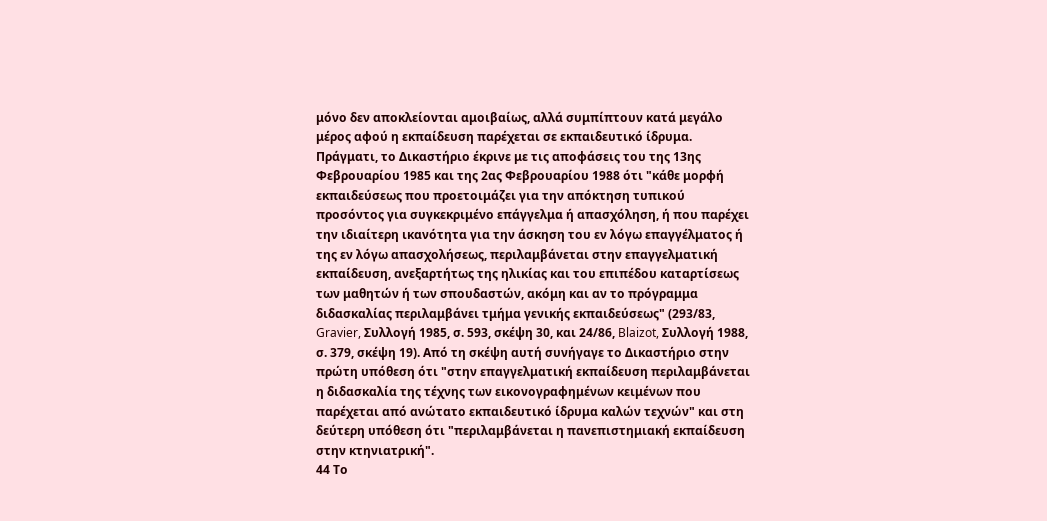μόνο δεν αποκλείονται αμοιβαίως, αλλά συμπίπτουν κατά μεγάλο μέρος αφού η εκπαίδευση παρέχεται σε εκπαιδευτικό ίδρυμα. Πράγματι, το Δικαστήριο έκρινε με τις αποφάσεις του της 13ης Φεβρουαρίου 1985 και της 2ας Φεβρουαρίου 1988 ότι "κάθε μορφή εκπαιδεύσεως που προετοιμάζει για την απόκτηση τυπικού προσόντος για συγκεκριμένο επάγγελμα ή απασχόληση, ή που παρέχει την ιδιαίτερη ικανότητα για την άσκηση του εν λόγω επαγγέλματος ή της εν λόγω απασχολήσεως, περιλαμβάνεται στην επαγγελματική εκπαίδευση, ανεξαρτήτως της ηλικίας και του επιπέδου καταρτίσεως των μαθητών ή των σπουδαστών, ακόμη και αν το πρόγραμμα διδασκαλίας περιλαμβάνει τμήμα γενικής εκπαιδεύσεως" (293/83, Gravier, Συλλογή 1985, σ. 593, σκέψη 30, και 24/86, Blaizot, Συλλογή 1988, σ. 379, σκέψη 19). Από τη σκέψη αυτή συνήγαγε το Δικαστήριο στην πρώτη υπόθεση ότι "στην επαγγελματική εκπαίδευση περιλαμβάνεται η διδασκαλία της τέχνης των εικονογραφημένων κειμένων που παρέχεται από ανώτατο εκπαιδευτικό ίδρυμα καλών τεχνών" και στη δεύτερη υπόθεση ότι "περιλαμβάνεται η πανεπιστημιακή εκπαίδευση στην κτηνιατρική".
44 Το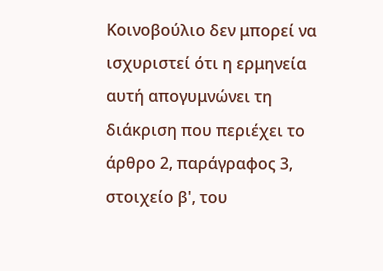Κοινοβούλιο δεν μπορεί να ισχυριστεί ότι η ερμηνεία αυτή απογυμνώνει τη διάκριση που περιέχει το άρθρο 2, παράγραφος 3, στοιχείο β', του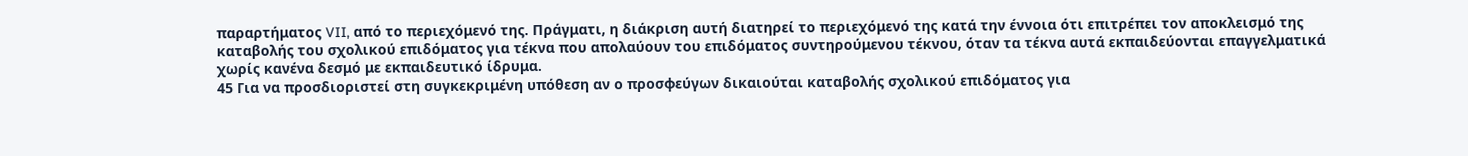παραρτήματος VII, από το περιεχόμενό της. Πράγματι, η διάκριση αυτή διατηρεί το περιεχόμενό της κατά την έννοια ότι επιτρέπει τον αποκλεισμό της καταβολής του σχολικού επιδόματος για τέκνα που απολαύουν του επιδόματος συντηρούμενου τέκνου, όταν τα τέκνα αυτά εκπαιδεύονται επαγγελματικά χωρίς κανένα δεσμό με εκπαιδευτικό ίδρυμα.
45 Για να προσδιοριστεί στη συγκεκριμένη υπόθεση αν ο προσφεύγων δικαιούται καταβολής σχολικού επιδόματος για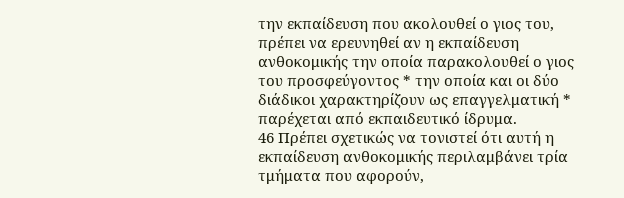την εκπαίδευση που ακολουθεί ο γιος του, πρέπει να ερευνηθεί αν η εκπαίδευση ανθοκομικής την οποία παρακολουθεί ο γιος του προσφεύγοντος * την οποία και οι δύο διάδικοι χαρακτηρίζουν ως επαγγελματική * παρέχεται από εκπαιδευτικό ίδρυμα.
46 Πρέπει σχετικώς να τονιστεί ότι αυτή η εκπαίδευση ανθοκομικής περιλαμβάνει τρία τμήματα που αφορούν,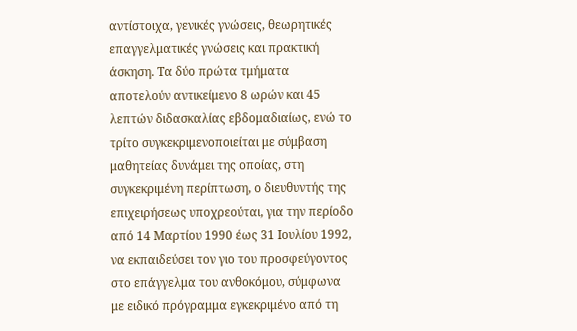αντίστοιχα, γενικές γνώσεις, θεωρητικές επαγγελματικές γνώσεις και πρακτική άσκηση. Τα δύο πρώτα τμήματα αποτελούν αντικείμενο 8 ωρών και 45 λεπτών διδασκαλίας εβδομαδιαίως, ενώ το τρίτο συγκεκριμενοποιείται με σύμβαση μαθητείας δυνάμει της οποίας, στη συγκεκριμένη περίπτωση, ο διευθυντής της επιχειρήσεως υποχρεούται, για την περίοδο από 14 Μαρτίου 1990 έως 31 Ιουλίου 1992, να εκπαιδεύσει τον γιο του προσφεύγοντος στο επάγγελμα του ανθοκόμου, σύμφωνα με ειδικό πρόγραμμα εγκεκριμένο από τη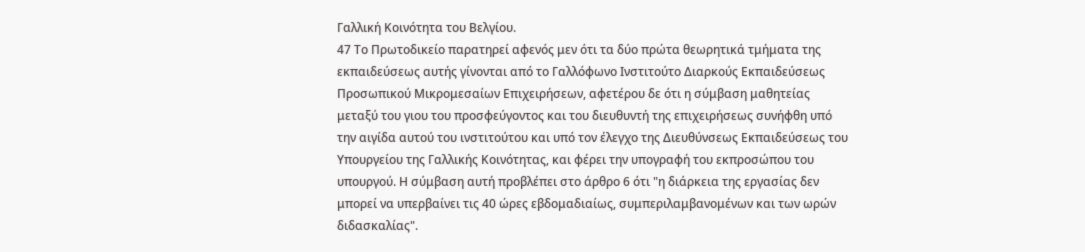Γαλλική Κοινότητα του Βελγίου.
47 Το Πρωτοδικείο παρατηρεί αφενός μεν ότι τα δύο πρώτα θεωρητικά τμήματα της εκπαιδεύσεως αυτής γίνονται από το Γαλλόφωνο Ινστιτούτο Διαρκούς Εκπαιδεύσεως Προσωπικού Μικρομεσαίων Επιχειρήσεων, αφετέρου δε ότι η σύμβαση μαθητείας μεταξύ του γιου του προσφεύγοντος και του διευθυντή της επιχειρήσεως συνήφθη υπό την αιγίδα αυτού του ινστιτούτου και υπό τον έλεγχο της Διευθύνσεως Εκπαιδεύσεως του Υπουργείου της Γαλλικής Κοινότητας, και φέρει την υπογραφή του εκπροσώπου του υπουργού. Η σύμβαση αυτή προβλέπει στο άρθρο 6 ότι "η διάρκεια της εργασίας δεν μπορεί να υπερβαίνει τις 40 ώρες εβδομαδιαίως, συμπεριλαμβανομένων και των ωρών διδασκαλίας".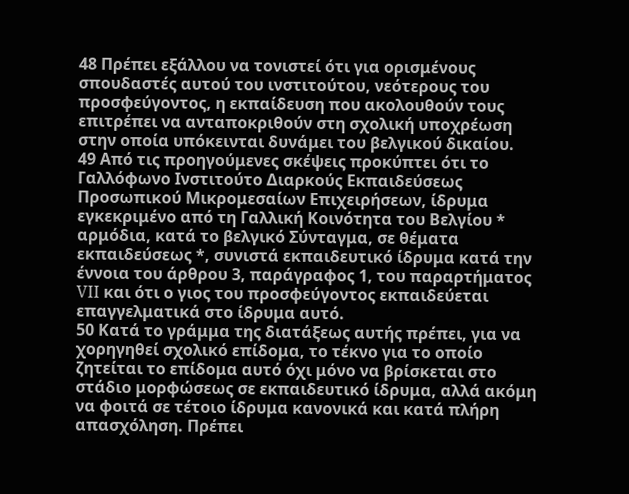48 Πρέπει εξάλλου να τονιστεί ότι για ορισμένους σπουδαστές αυτού του ινστιτούτου, νεότερους του προσφεύγοντος, η εκπαίδευση που ακολουθούν τους επιτρέπει να ανταποκριθούν στη σχολική υποχρέωση στην οποία υπόκεινται δυνάμει του βελγικού δικαίου.
49 Από τις προηγούμενες σκέψεις προκύπτει ότι το Γαλλόφωνο Ινστιτούτο Διαρκούς Εκπαιδεύσεως Προσωπικού Μικρομεσαίων Επιχειρήσεων, ίδρυμα εγκεκριμένο από τη Γαλλική Κοινότητα του Βελγίου * αρμόδια, κατά το βελγικό Σύνταγμα, σε θέματα εκπαιδεύσεως *, συνιστά εκπαιδευτικό ίδρυμα κατά την έννοια του άρθρου 3, παράγραφος 1, του παραρτήματος VII και ότι ο γιος του προσφεύγοντος εκπαιδεύεται επαγγελματικά στο ίδρυμα αυτό.
50 Κατά το γράμμα της διατάξεως αυτής πρέπει, για να χορηγηθεί σχολικό επίδομα, το τέκνο για το οποίο ζητείται το επίδομα αυτό όχι μόνο να βρίσκεται στο στάδιο μορφώσεως σε εκπαιδευτικό ίδρυμα, αλλά ακόμη να φοιτά σε τέτοιο ίδρυμα κανονικά και κατά πλήρη απασχόληση. Πρέπει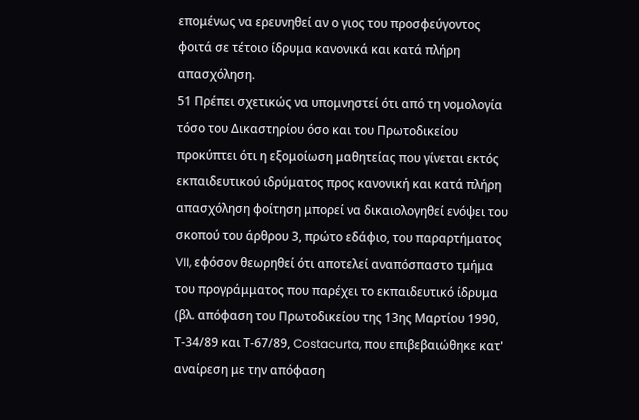επομένως να ερευνηθεί αν ο γιος του προσφεύγοντος φοιτά σε τέτοιο ίδρυμα κανονικά και κατά πλήρη απασχόληση.
51 Πρέπει σχετικώς να υπομνηστεί ότι από τη νομολογία τόσο του Δικαστηρίου όσο και του Πρωτοδικείου προκύπτει ότι η εξομοίωση μαθητείας που γίνεται εκτός εκπαιδευτικού ιδρύματος προς κανονική και κατά πλήρη απασχόληση φοίτηση μπορεί να δικαιολογηθεί ενόψει του σκοπού του άρθρου 3, πρώτο εδάφιο, του παραρτήματος VII, εφόσον θεωρηθεί ότι αποτελεί αναπόσπαστο τμήμα του προγράμματος που παρέχει το εκπαιδευτικό ίδρυμα (βλ. απόφαση του Πρωτοδικείου της 13ης Μαρτίου 1990, Τ-34/89 και Τ-67/89, Costacurta, που επιβεβαιώθηκε κατ' αναίρεση με την απόφαση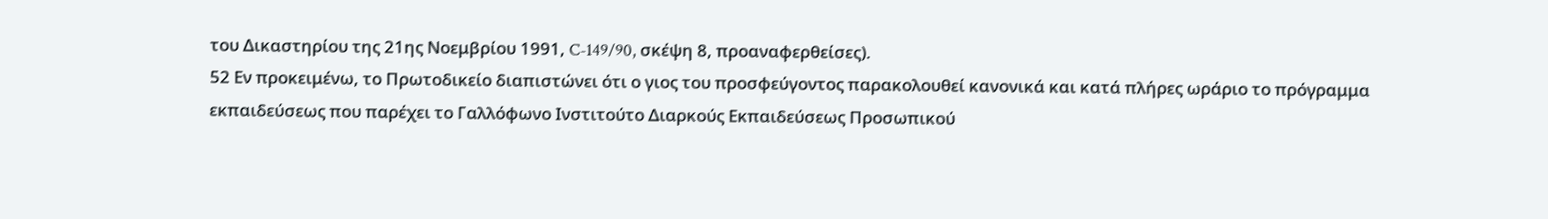του Δικαστηρίου της 21ης Νοεμβρίου 1991, C-149/90, σκέψη 8, προαναφερθείσες).
52 Εν προκειμένω, το Πρωτοδικείο διαπιστώνει ότι ο γιος του προσφεύγοντος παρακολουθεί κανονικά και κατά πλήρες ωράριο το πρόγραμμα εκπαιδεύσεως που παρέχει το Γαλλόφωνο Ινστιτούτο Διαρκούς Εκπαιδεύσεως Προσωπικού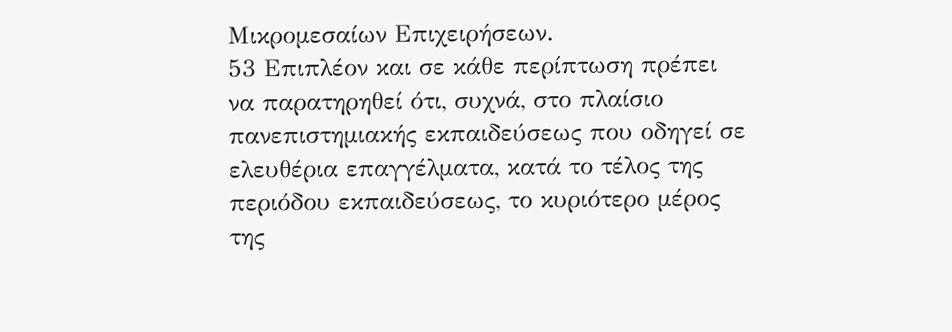Μικρομεσαίων Επιχειρήσεων.
53 Επιπλέον και σε κάθε περίπτωση πρέπει να παρατηρηθεί ότι, συχνά, στο πλαίσιο πανεπιστημιακής εκπαιδεύσεως που οδηγεί σε ελευθέρια επαγγέλματα, κατά το τέλος της περιόδου εκπαιδεύσεως, το κυριότερο μέρος της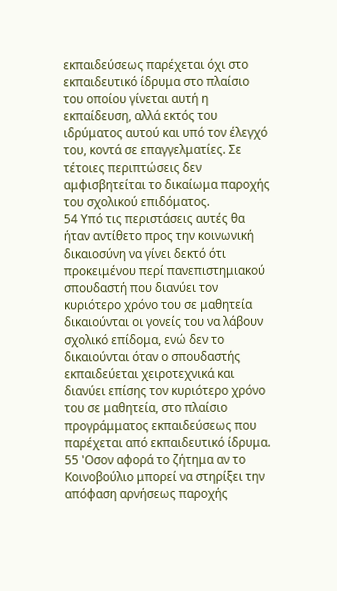εκπαιδεύσεως παρέχεται όχι στο εκπαιδευτικό ίδρυμα στο πλαίσιο του οποίου γίνεται αυτή η εκπαίδευση, αλλά εκτός του ιδρύματος αυτού και υπό τον έλεγχό του, κοντά σε επαγγελματίες. Σε τέτοιες περιπτώσεις δεν αμφισβητείται το δικαίωμα παροχής του σχολικού επιδόματος.
54 Υπό τις περιστάσεις αυτές θα ήταν αντίθετο προς την κοινωνική δικαιοσύνη να γίνει δεκτό ότι προκειμένου περί πανεπιστημιακού σπουδαστή που διανύει τον κυριότερο χρόνο του σε μαθητεία δικαιούνται οι γονείς του να λάβουν σχολικό επίδομα, ενώ δεν το δικαιούνται όταν ο σπουδαστής εκπαιδεύεται χειροτεχνικά και διανύει επίσης τον κυριότερο χρόνο του σε μαθητεία, στο πλαίσιο προγράμματος εκπαιδεύσεως που παρέχεται από εκπαιδευτικό ίδρυμα.
55 'Οσον αφορά το ζήτημα αν το Κοινοβούλιο μπορεί να στηρίξει την απόφαση αρνήσεως παροχής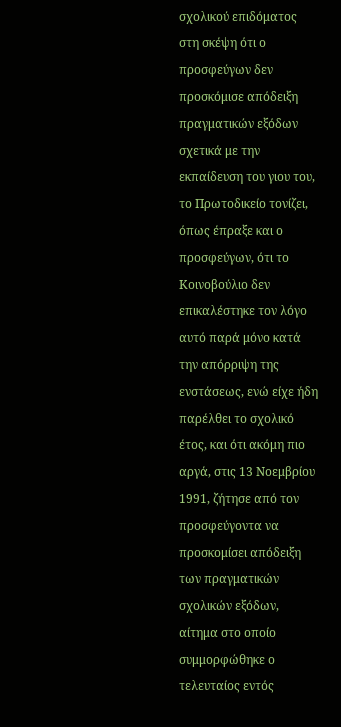σχολικού επιδόματος στη σκέψη ότι ο προσφεύγων δεν προσκόμισε απόδειξη πραγματικών εξόδων σχετικά με την εκπαίδευση του γιου του, το Πρωτοδικείο τονίζει, όπως έπραξε και ο προσφεύγων, ότι το Κοινοβούλιο δεν επικαλέστηκε τον λόγο αυτό παρά μόνο κατά την απόρριψη της ενστάσεως, ενώ είχε ήδη παρέλθει το σχολικό έτος, και ότι ακόμη πιο αργά, στις 13 Νοεμβρίου 1991, ζήτησε από τον προσφεύγοντα να προσκομίσει απόδειξη των πραγματικών σχολικών εξόδων, αίτημα στο οποίο συμμορφώθηκε ο τελευταίος εντός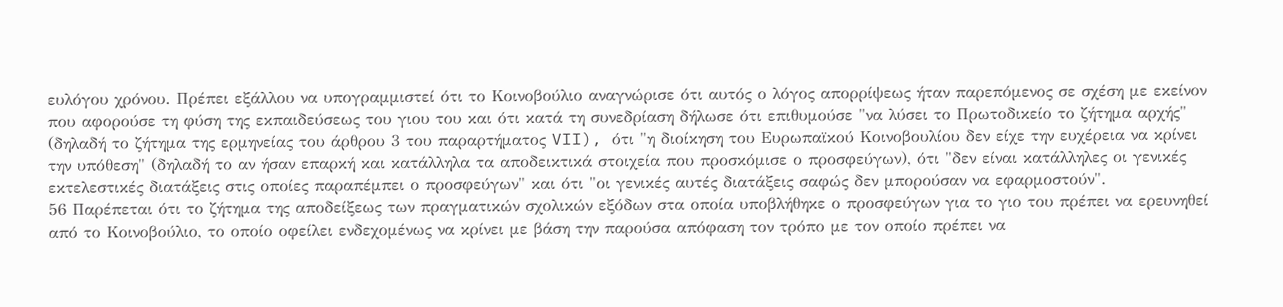ευλόγου χρόνου. Πρέπει εξάλλου να υπογραμμιστεί ότι το Κοινοβούλιο αναγνώρισε ότι αυτός ο λόγος απορρίψεως ήταν παρεπόμενος σε σχέση με εκείνον που αφορούσε τη φύση της εκπαιδεύσεως του γιου του και ότι κατά τη συνεδρίαση δήλωσε ότι επιθυμούσε "να λύσει το Πρωτοδικείο το ζήτημα αρχής" (δηλαδή το ζήτημα της ερμηνείας του άρθρου 3 του παραρτήματος VII), ότι "η διοίκηση του Ευρωπαϊκού Κοινοβουλίου δεν είχε την ευχέρεια να κρίνει την υπόθεση" (δηλαδή το αν ήσαν επαρκή και κατάλληλα τα αποδεικτικά στοιχεία που προσκόμισε ο προσφεύγων), ότι "δεν είναι κατάλληλες οι γενικές εκτελεστικές διατάξεις στις οποίες παραπέμπει ο προσφεύγων" και ότι "οι γενικές αυτές διατάξεις σαφώς δεν μπορούσαν να εφαρμοστούν".
56 Παρέπεται ότι το ζήτημα της αποδείξεως των πραγματικών σχολικών εξόδων στα οποία υποβλήθηκε ο προσφεύγων για το γιο του πρέπει να ερευνηθεί από το Κοινοβούλιο, το οποίο οφείλει ενδεχομένως να κρίνει με βάση την παρούσα απόφαση τον τρόπο με τον οποίο πρέπει να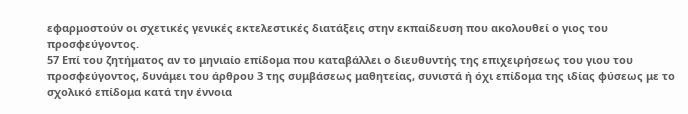εφαρμοστούν οι σχετικές γενικές εκτελεστικές διατάξεις στην εκπαίδευση που ακολουθεί ο γιος του προσφεύγοντος.
57 Επί του ζητήματος αν το μηνιαίο επίδομα που καταβάλλει ο διευθυντής της επιχειρήσεως του γιου του προσφεύγοντος, δυνάμει του άρθρου 3 της συμβάσεως μαθητείας, συνιστά ή όχι επίδομα της ιδίας φύσεως με το σχολικό επίδομα κατά την έννοια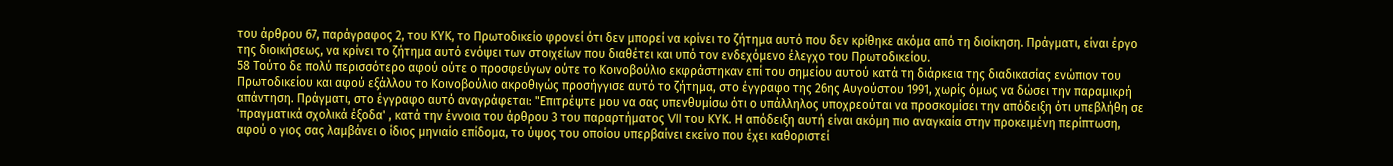του άρθρου 67, παράγραφος 2, του ΚΥΚ, το Πρωτοδικείο φρονεί ότι δεν μπορεί να κρίνει το ζήτημα αυτό που δεν κρίθηκε ακόμα από τη διοίκηση. Πράγματι, είναι έργο της διοικήσεως, να κρίνει το ζήτημα αυτό ενόψει των στοιχείων που διαθέτει και υπό τον ενδεχόμενο έλεγχο του Πρωτοδικείου.
58 Τούτο δε πολύ περισσότερο αφού ούτε ο προσφεύγων ούτε το Κοινοβούλιο εκφράστηκαν επί του σημείου αυτού κατά τη διάρκεια της διαδικασίας ενώπιον του Πρωτοδικείου και αφού εξάλλου το Κοινοβούλιο ακροθιγώς προσήγγισε αυτό το ζήτημα, στο έγγραφο της 26ης Αυγούστου 1991, χωρίς όμως να δώσει την παραμικρή απάντηση. Πράγματι, στο έγγραφο αυτό αναγράφεται: "Επιτρέψτε μου να σας υπενθυμίσω ότι ο υπάλληλος υποχρεούται να προσκομίσει την απόδειξη ότι υπεβλήθη σε 'πραγματικά σχολικά έξοδα' , κατά την έννοια του άρθρου 3 του παραρτήματος VII του ΚΥΚ. Η απόδειξη αυτή είναι ακόμη πιο αναγκαία στην προκειμένη περίπτωση, αφού ο γιος σας λαμβάνει ο ίδιος μηνιαίο επίδομα, το ύψος του οποίου υπερβαίνει εκείνο που έχει καθοριστεί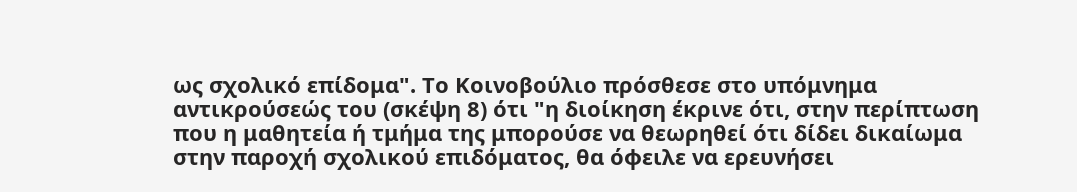ως σχολικό επίδομα". Το Κοινοβούλιο πρόσθεσε στο υπόμνημα αντικρούσεώς του (σκέψη 8) ότι "η διοίκηση έκρινε ότι, στην περίπτωση που η μαθητεία ή τμήμα της μπορούσε να θεωρηθεί ότι δίδει δικαίωμα στην παροχή σχολικού επιδόματος, θα όφειλε να ερευνήσει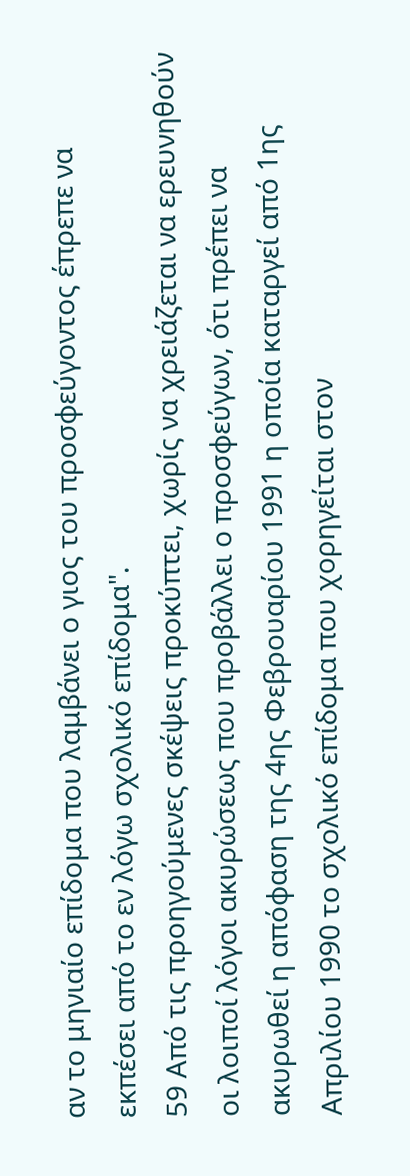αν το μηνιαίο επίδομα που λαμβάνει ο γιος του προσφεύγοντος έπρεπε να εκπέσει από το εν λόγω σχολικό επίδομα".
59 Από τις προηγούμενες σκέψεις προκύπτει, χωρίς να χρειάζεται να ερευνηθούν οι λοιποί λόγοι ακυρώσεως που προβάλλει ο προσφεύγων, ότι πρέπει να ακυρωθεί η απόφαση της 4ης Φεβρουαρίου 1991 η οποία καταργεί από 1ης Απριλίου 1990 το σχολικό επίδομα που χορηγείται στον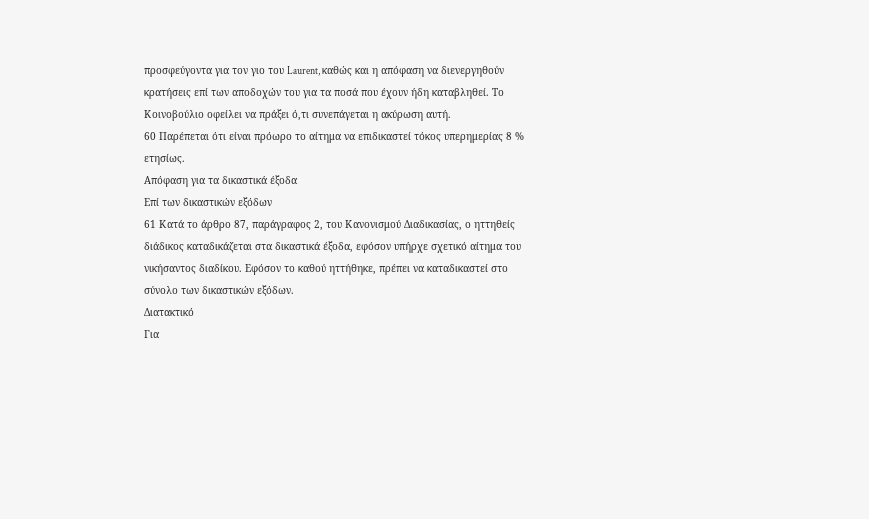προσφεύγοντα για τον γιο του Laurent, καθώς και η απόφαση να διενεργηθούν κρατήσεις επί των αποδοχών του για τα ποσά που έχουν ήδη καταβληθεί. Το Κοινοβούλιο οφείλει να πράξει ό,τι συνεπάγεται η ακύρωση αυτή.
60 Παρέπεται ότι είναι πρόωρο το αίτημα να επιδικαστεί τόκος υπερημερίας 8 % ετησίως.
Απόφαση για τα δικαστικά έξοδα
Επί των δικαστικών εξόδων
61 Κατά το άρθρο 87, παράγραφος 2, του Κανονισμού Διαδικασίας, ο ηττηθείς διάδικος καταδικάζεται στα δικαστικά έξοδα, εφόσον υπήρχε σχετικό αίτημα του νικήσαντος διαδίκου. Εφόσον το καθού ηττήθηκε, πρέπει να καταδικαστεί στο σύνολο των δικαστικών εξόδων.
Διατακτικό
Για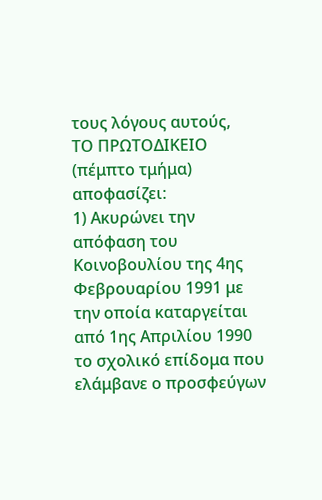τους λόγους αυτούς,
ΤΟ ΠΡΩΤΟΔΙΚΕΙΟ (πέμπτο τμήμα)
αποφασίζει:
1) Ακυρώνει την απόφαση του Κοινοβουλίου της 4ης Φεβρουαρίου 1991 με την οποία καταργείται από 1ης Απριλίου 1990 το σχολικό επίδομα που ελάμβανε ο προσφεύγων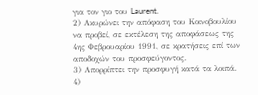για τον γιο του Laurent.
2) Ακυρώνει την απόφαση του Κοινοβουλίου να προβεί, σε εκτέλεση της αποφάσεως της 4ης Φεβρουαρίου 1991, σε κρατήσεις επί των αποδοχών του προσφεύγοντος.
3) Απορρίπτει την προσφυγή κατά τα λοιπά.
4)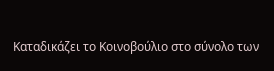Καταδικάζει το Κοινοβούλιο στο σύνολο των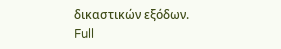δικαστικών εξόδων.
Full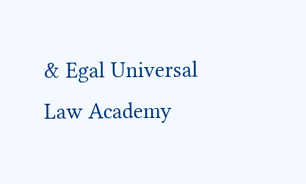& Egal Universal Law Academy